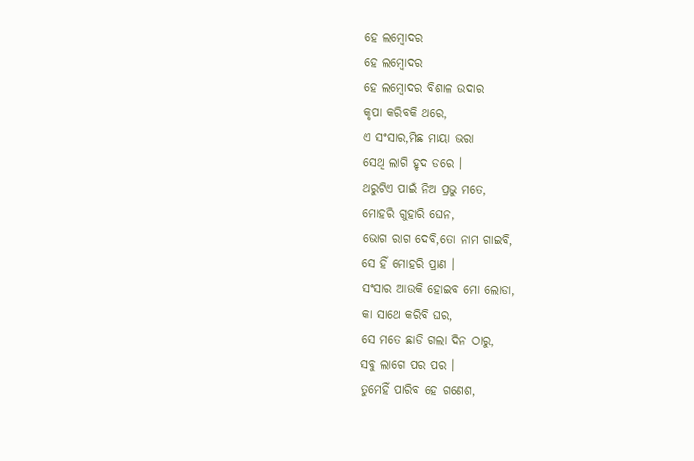ହେ ଲମ୍ବୋଦର
ହେ ଲମ୍ବୋଦର
ହେ ଲମ୍ବୋଦର ବିଶାଳ ଉଦାର
କୃପା କରିବକି ଥରେ,
ଏ ସଂସାର,ମିଛ ମାୟା ଭରା
ସେଥି ଲାଗି ହୃଦ ଡରେ ।
ଥରୁଟିଏ ପାଇଁ ନିଅ ପ୍ରଭୁ ମତେ,
ମୋହରି ଗୁହାରି ଘେନ,
ଭୋଗ ରାଗ ଦେବି,ତୋ ନାମ ଗାଇବି,
ସେ ହିଁ ମୋହରି ପ୍ରାଣ ।
ସଂସାର ଆଉକି ହୋଇବ ମୋ ଲୋଡା,
କା ସାଥେ କରିବି ଘର,
ସେ ମତେ ଛାଡି ଗଲା ଦିନ ଠାରୁ,
ସବୁ ଲାଗେ ପର ପର ।
ତୁମେହିଁ ପାରିବ ହେ ଗଣେଶ,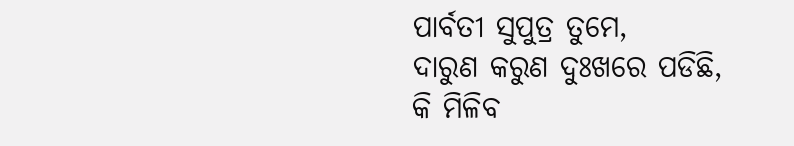ପାର୍ବତୀ ସୁପୁତ୍ର ତୁମେ,
ଦାରୁଣ କରୁଣ ଦୁଃଖରେ ପଡିଛି,
କି ମିଳିବ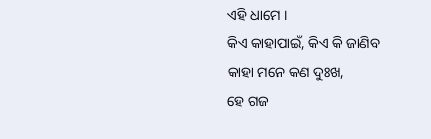ଏହି ଧାମେ ।
କିଏ କାହାପାଇଁ, କିଏ କି ଜାଣିବ
କାହା ମନେ କଣ ଦୁଃଖ,
ହେ ଗଜ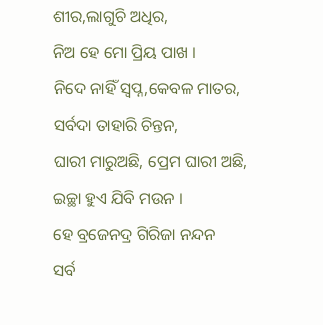ଶୀର,ଲାଗୁଚି ଅଧିର,
ନିଅ ହେ ମୋ ପ୍ରିୟ ପାଖ ।
ନିଦେ ନାହିଁ ସ୍ୱପ୍ନ,କେବଳ ମାତର,
ସର୍ବଦା ତାହାରି ଚିନ୍ତନ,
ଘାରୀ ମାରୁଅଛି, ପ୍ରେମ ଘାରୀ ଅଛି,
ଇଚ୍ଛା ହୁଏ ଯିବି ମଉନ ।
ହେ ବ୍ରଜେନଦ୍ର ଗିରିଜା ନନ୍ଦନ
ସର୍ବ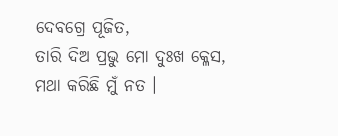ଦେବଗ୍ରେ ପୂଜିତ,
ତାରି ଦିଅ ପ୍ରଭୁ ମୋ ଦୁଃଖ କ୍ଳେସ,
ମଥା କରିଛି ମୁଁ ନତ ।